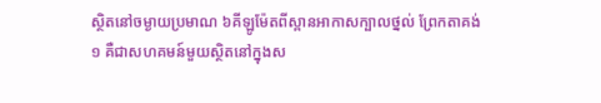ស្ថិតនៅចម្ងាយប្រមាណ ៦គីឡូម៉ែតពីស្ពានអាកាសក្បាលថ្នល់ ព្រែកតាគង់ ១ គឺជាសហគមន៍មួយស្ថិតនៅក្នុងស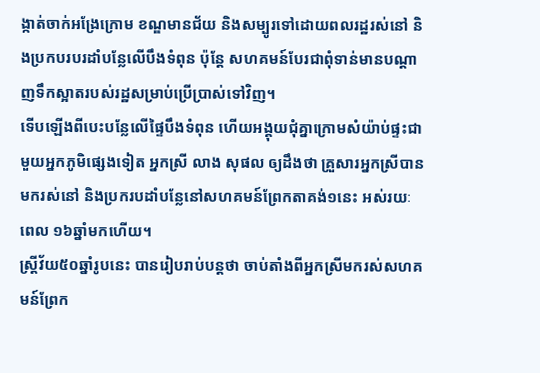ង្កាត់ចាក់អង្រែក្រោម ខណ្ឌមានជ័យ និងសម្បូរទៅដោយពលរដ្ឋរស់នៅ និងប្រកបរបរដាំបន្លែលើបឹងទំពុន ប៉ុន្តែ សហគមន៍បែរជាពុំទាន់មានបណ្ដាញទឹកស្អាតរបស់រដ្ឋសម្រាប់ប្រើប្រាស់ទៅវិញ។
ទើបឡើងពីបេះបន្លែលើផ្ទៃបឹងទំពុន ហើយអង្គុយជុំគ្នាក្រោមសំយ៉ាប់ផ្ទះជាមួយអ្នកភូមិផ្សេងទៀត អ្នកស្រី លាង សុផល ឲ្យដឹងថា គ្រួសារអ្នកស្រីបានមករស់នៅ និងប្រករបដាំបន្លែនៅសហគមន៍ព្រែកតាគង់១នេះ អស់រយៈពេល ១៦ឆ្នាំមកហើយ។
ស្រ្តីវ័យ៥០ឆ្នាំរូបនេះ បានរៀបរាប់បន្តថា ចាប់តាំងពីអ្នកស្រីមករស់សហគមន៍ព្រែក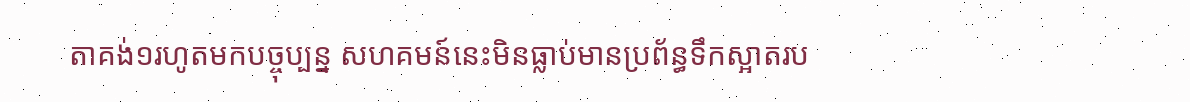តាគង់១រហូតមកបច្ចុប្បន្ន សហគមន៍នេះមិនធ្លាប់មានប្រព័ន្ធទឹកស្អាតរប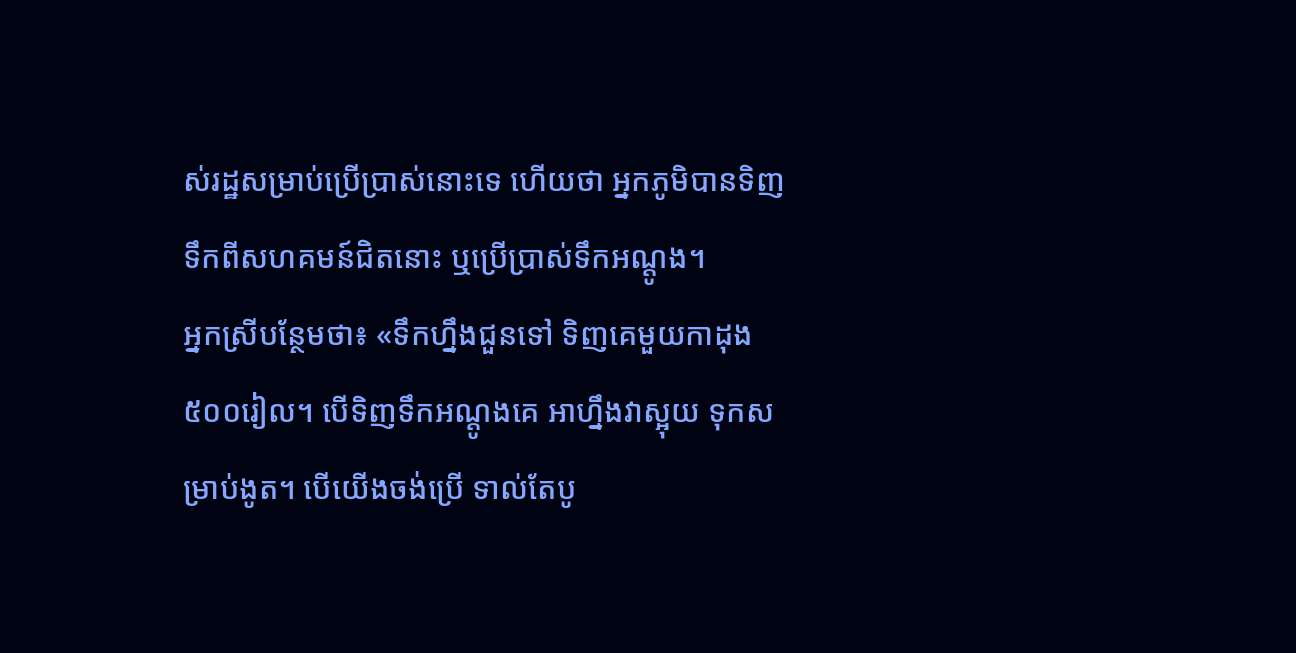ស់រដ្ឋសម្រាប់ប្រើប្រាស់នោះទេ ហើយថា អ្នកភូមិបានទិញទឹកពីសហគមន៍ជិតនោះ ឬប្រើប្រាស់ទឹកអណ្តូង។
អ្នកស្រីបន្ថែមថា៖ «ទឹកហ្នឹងជួនទៅ ទិញគេមួយកាដុង ៥០០រៀល។ បើទិញទឹកអណ្តូងគេ អាហ្នឹងវាស្អុយ ទុកសម្រាប់ងូត។ បើយើងចង់ប្រើ ទាល់តែបូ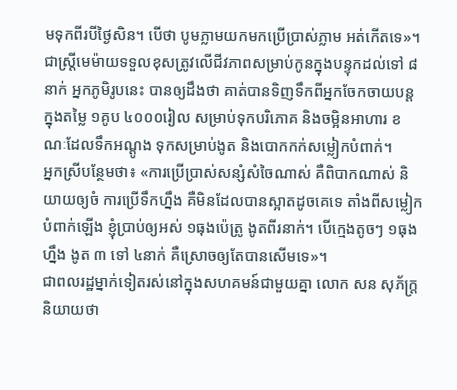មទុកពីរបីថ្ងៃសិន។ បើថា បូមភ្លាមយកមកប្រើប្រាស់ភ្លាម អត់កើតទេ»។
ជាស្ត្រីមេម៉ាយទទួលខុសត្រូវលើជីវភាពសម្រាប់កូនក្នុងបន្ទុកដល់ទៅ ៨នាក់ អ្នកភូមិរូបនេះ បានឲ្យដឹងថា គាត់បានទិញទឹកពីអ្នកចែកចាយបន្តក្នុងតម្លៃ ១គូប ៤០០០រៀល សម្រាប់ទុកបរិភោគ និងចម្អិនអាហារ ខណៈដែលទឹកអណ្ដូង ទុកសម្រាប់ងូត និងបោកកក់សម្លៀកបំពាក់។
អ្នកស្រីបន្ថែមថា៖ «ការប្រើប្រាស់សន្សំសំចៃណាស់ គឺពិបាកណាស់ និយាយឲ្យចំ ការប្រើទឹកហ្នឹង គឺមិនដែលបានស្អាតដូចគេទេ តាំងពីសម្លៀកបំពាក់ឡើង ខ្ញុំប្រាប់ឲ្យអស់ ១ធុងប៉េត្រូ ងូតពីរនាក់។ បើក្មេងតូចៗ ១ធុងហ្នឹង ងូត ៣ ទៅ ៤នាក់ គឺស្រោចឲ្យតែបានសើមទេ»។
ជាពលរដ្ឋម្នាក់ទៀតរស់នៅក្នុងសហគមន៍ជាមួយគ្នា លោក សន សុភ័ក្រ្ត និយាយថា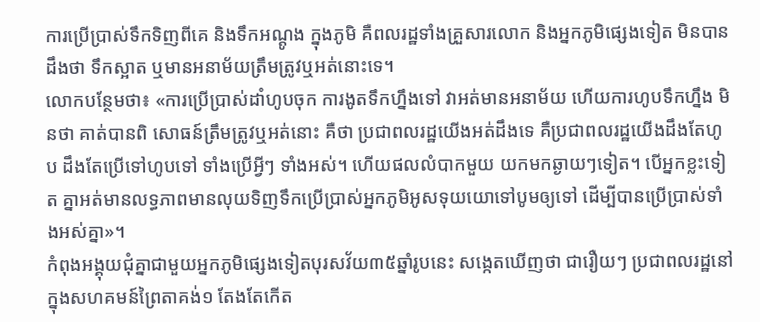ការប្រើប្រាស់ទឹកទិញពីគេ និងទឹកអណ្តូង ក្នុងភូមិ គឺពលរដ្ឋទាំងគ្រួសារលោក និងអ្នកភូមិផ្សេងទៀត មិនបានដឹងថា ទឹកស្អាត ឬមានអនាម័យត្រឹមត្រូវឬអត់នោះទេ។
លោកបន្ថែមថា៖ «ការប្រើប្រាស់ដាំហូបចុក ការងូតទឹកហ្នឹងទៅ វាអត់មានអនាម័យ ហើយការហូបទឹកហ្នឹង មិនថា គាត់បានពិ សោធន៍ត្រឹមត្រូវឬអត់នោះ គឺថា ប្រជាពលរដ្ឋយើងអត់ដឹងទេ គឺប្រជាពលរដ្ឋយើងដឹងតែហូប ដឹងតែប្រើទៅហូបទៅ ទាំងប្រើអ្វីៗ ទាំងអស់។ ហើយផលលំបាកមួយ យកមកឆ្ងាយៗទៀត។ បើអ្នកខ្លះទៀត គ្នាអត់មានលទ្ធភាពមានលុយទិញទឹកប្រើប្រាស់អ្នកភូមិអូសទុយយោទៅបូមឲ្យទៅ ដើម្បីបានប្រើប្រាស់ទាំងអស់គ្នា»។
កំពុងអង្គុយជុំគ្នាជាមួយអ្នកភូមិផ្សេងទៀតបុរសវ័យ៣៥ឆ្នាំរូបនេះ សង្កេតឃើញថា ជារឿយៗ ប្រជាពលរដ្ឋនៅក្នុងសហគមន៍ព្រៃតាគង់១ តែងតែកើត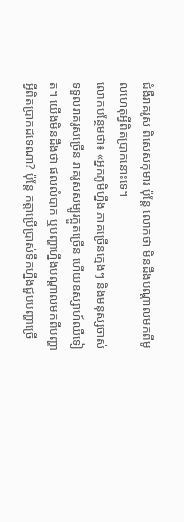ជំងឺរាគរូស ពិសេសកុមារ ប៉ុន្តែ លោកថា មិនដឹងបណ្តាលមកពីមូលហេតុអ្វីពិតប្រាកនោះទេ។
លោកបន្ថែមថា៖ «អ្នកភូមិហ្នឹង ភាគច្រើនក្មេងៗ និងមនុស្សចាស់ ទទួលរាគរូសច្រើន រាគរូសសម្បូរក្អួតច្រើន ហើយឧស្សាហ៍ឈឺទៀត។ យើងមិនដឹងថា ផលលំបាក ឬបញ្ហាហ្នឹងបណ្តាលមកពីបញ្ហាអ្វីពិតប្រាកដទេណា? ប៉ុន្តែ កត្តាប្រើប្រាស់ទឹកហ្នឹងជួបបញ្ហាច្រើ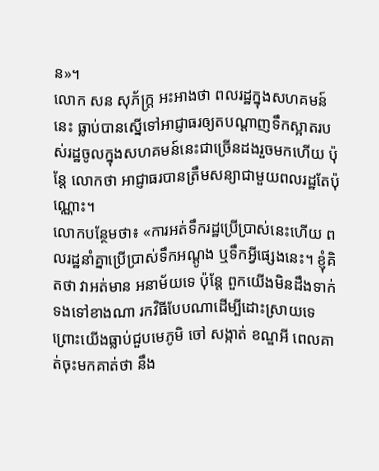ន»។
លោក សន សុភ័ក្រ្ត អះអាងថា ពលរដ្ឋក្នុងសហគមន៍នេះ ធ្លាប់បានស្នើទៅអាជ្ញាធរឲ្យតបណ្ដាញទឹកស្អាតរបស់រដ្ឋចូលក្នុងសហគមន៍នេះជាច្រើនដងរួចមកហើយ ប៉ុន្តែ លោកថា អាជ្ញាធរបានត្រឹមសន្យាជាមួយពលរដ្ឋតែប៉ុណ្ណោះ។
លោកបន្ថែមថា៖ «ការអត់ទឹករដ្ឋប្រើប្រាស់នេះហើយ ពលរដ្ឋនាំគ្នាប្រើប្រាស់ទឹកអណ្តូង ឬទឹកអ្វីផ្សេងនេះ។ ខ្ញុំគិតថា វាអត់មាន អនាម័យទេ ប៉ុន្តែ ពួកយើងមិនដឹងទាក់ទងទៅខាងណា រកវិធីបែបណាដើម្បីដោះស្រាយទេ ព្រោះយើងធ្លាប់ជួបមេភូមិ ចៅ សង្កាត់ ខណ្ឌអី ពេលគាត់ចុះមកគាត់ថា នឹង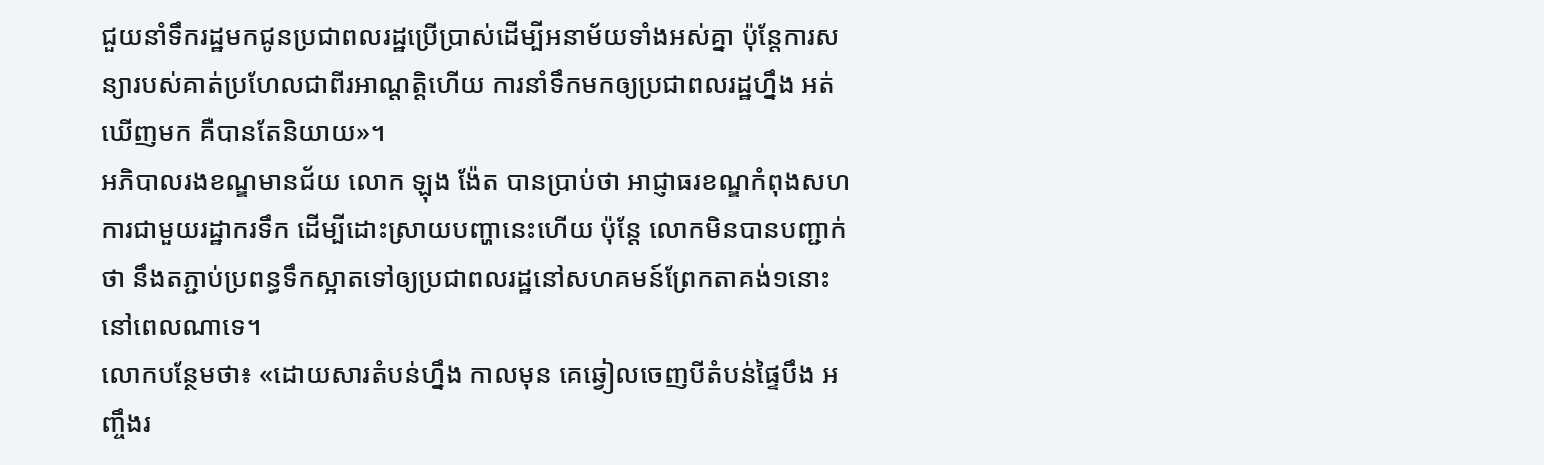ជួយនាំទឹករដ្ឋមកជូនប្រជាពលរដ្ឋប្រើប្រាស់ដើម្បីអនាម័យទាំងអស់គ្នា ប៉ុន្តែការសន្យារបស់គាត់ប្រហែលជាពីរអាណ្តត្តិហើយ ការនាំទឹកមកឲ្យប្រជាពលរដ្ឋហ្នឹង អត់ឃើញមក គឺបានតែនិយាយ»។
អភិបាលរងខណ្ឌមានជ័យ លោក ឡុង ង៉ែត បានប្រាប់ថា អាជ្ញាធរខណ្ឌកំពុងសហការជាមួយរដ្ឋាករទឹក ដើម្បីដោះស្រាយបញ្ហានេះហើយ ប៉ុន្តែ លោកមិនបានបញ្ជាក់ថា នឹងតភ្ជាប់ប្រពន្ធទឹកស្អាតទៅឲ្យប្រជាពលរដ្ឋនៅសហគមន៍ព្រែកតាគង់១នោះនៅពេលណាទេ។
លោកបន្ថែមថា៖ «ដោយសារតំបន់ហ្នឹង កាលមុន គេឆ្វៀលចេញបីតំបន់ផ្ទៃបឹង អញ្ចឹងរ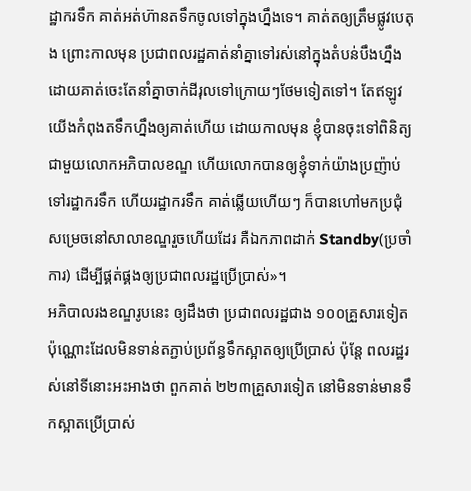ដ្ឋាករទឹក គាត់អត់ហ៊ានតទឹកចូលទៅក្នុងហ្នឹងទេ។ គាត់តឲ្យត្រឹមផ្លូវបេតុង ព្រោះកាលមុន ប្រជាពលរដ្ឋគាត់នាំគ្នាទៅរស់នៅក្នុងតំបន់បឹងហ្នឹង ដោយគាត់ចេះតែនាំគ្នាចាក់ដីរុលទៅក្រោយៗថែមទៀតទៅ។ តែឥឡូវ យើងកំពុងតទឹកហ្នឹងឲ្យគាត់ហើយ ដោយកាលមុន ខ្ញុំបានចុះទៅពិនិត្យជាមួយលោកអភិបាលខណ្ឌ ហើយលោកបានឲ្យខ្ញុំទាក់យ៉ាងប្រញ៉ាប់ទៅរដ្ឋាករទឹក ហើយរដ្ឋាករទឹក គាត់ឆ្លើយហើយៗ ក៏បានហៅមកប្រជុំ សម្រេចនៅសាលាខណ្ឌរួចហើយដែរ គឺឯកភាពដាក់ Standby(ប្រចាំការ) ដើម្បីផ្គត់ផ្គងឲ្យប្រជាពលរដ្ឋប្រើប្រាស់»។
អភិបាលរងខណ្ឌរូបនេះ ឲ្យដឹងថា ប្រជាពលរដ្ឋជាង ១០០គ្រួសារទៀតប៉ុណ្ណោះដែលមិនទាន់តភ្ជាប់ប្រព័ន្ធទឹកស្អាតឲ្យប្រើប្រាស់ ប៉ុន្តែ ពលរដ្ឋរស់នៅទីនោះអះអាងថា ពួកគាត់ ២២៣គ្រួសារទៀត នៅមិនទាន់មានទឹកស្អាតប្រើប្រាស់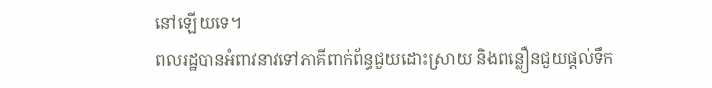នៅឡើយទេ។
ពលរដ្ឋបានអំពាវនាវទៅភាគីពាក់ព័ន្ធជួយដោះស្រាយ និងពន្លឿនជួយផ្តល់ទឹក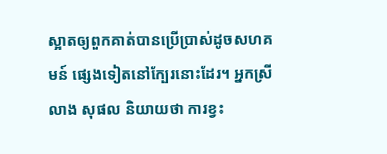ស្អាតឲ្យពួកគាត់បានប្រើប្រាស់ដូចសហគមន៍ ផ្សេងទៀតនៅក្បែរនោះដែរ។ អ្នកស្រី លាង សុផល និយាយថា ការខ្វះ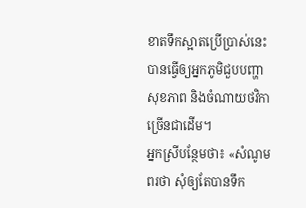ខាតទឹកស្អាតប្រើប្រាស់នេះ បានធ្វើឲ្យអ្នកភូមិជួបបញ្ហា សុខភាព និងចំណាយថវិកាច្រើនជាដើម។
អ្នកស្រីបន្ថែមថា៖ «សំណូមពរថា សុំឲ្យតែបានទឹក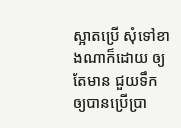ស្អាតប្រើ សុំទៅខាងណាក៏ដោយ ឲ្យតែមាន ជួយទឹកឲ្យបានប្រើប្រា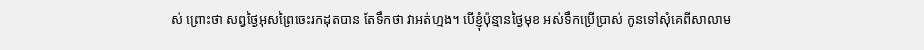ស់ ព្រោះថា សព្វថ្ងៃអុសព្រៃចេះរកដុតបាន តែទឹកថា វាអត់ហ្មង។ បើខ្ញុំប៉ុន្មានថ្ងៃមុខ អស់ទឹកប្រើប្រាស់ កូនទៅសុំគេពីសាលាម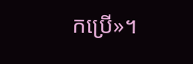កប្រើ»។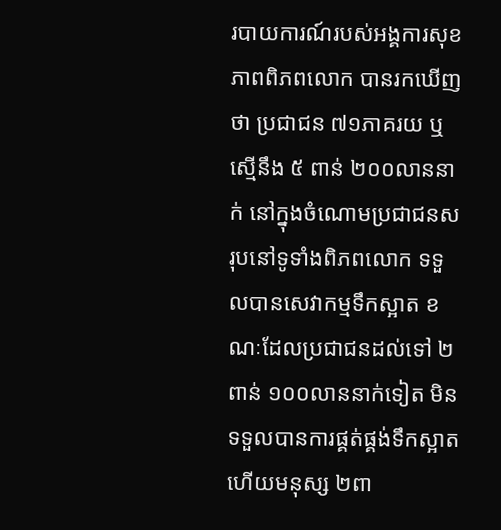របាយការណ៍របស់អង្គការសុខភាពពិភពលោក បានរកឃើញថា ប្រជាជន ៧១ភាគរយ ឬស្មើនឹង ៥ ពាន់ ២០០លាននាក់ នៅក្នុងចំណោមប្រជាជនសរុបនៅទូទាំងពិភពលោក ទទួលបានសេវាកម្មទឹកស្អាត ខណៈដែលប្រជាជនដល់ទៅ ២ពាន់ ១០០លាននាក់ទៀត មិនទទួលបានការផ្គត់ផ្គង់ទឹកស្អាត ហើយមនុស្ស ២ពា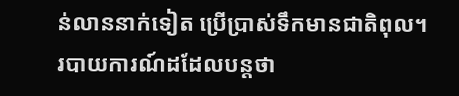ន់លាននាក់ទៀត ប្រើប្រាស់ទឹកមានជាតិពុល។
របាយការណ៍ដដែលបន្តថា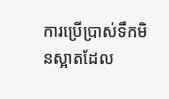ការប្រើប្រាស់ទឹកមិនស្អាតដែល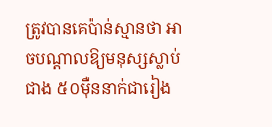ត្រូវបានគេប៉ាន់ស្មានថា អាចបណ្តាលឱ្យមនុស្សស្លាប់ជាង ៥០ម៉ឺននាក់ជារៀង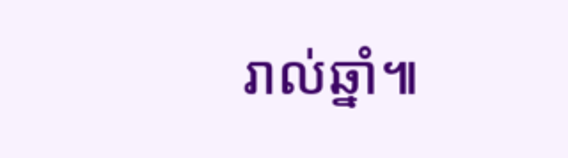រាល់ឆ្នាំ៕